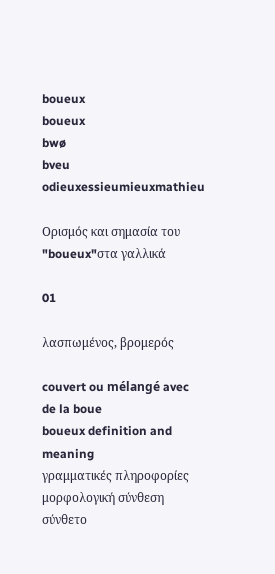boueux
boueux
bwø
bveu
odieuxessieumieuxmathieu

Ορισμός και σημασία του "boueux"στα γαλλικά

01

λασπωμένος, βρομερός

couvert ou mélangé avec de la boue
boueux definition and meaning
γραμματικές πληροφορίες
μορφολογική σύνθεση
σύνθετο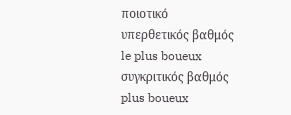ποιοτικό
υπερθετικός βαθμός
le plus boueux
συγκριτικός βαθμός
plus boueux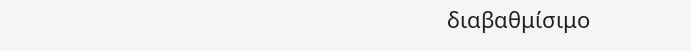διαβαθμίσιμο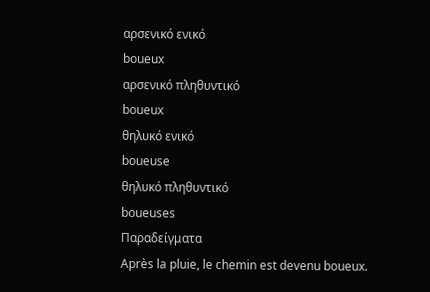αρσενικό ενικό
boueux
αρσενικό πληθυντικό
boueux
θηλυκό ενικό
boueuse
θηλυκό πληθυντικό
boueuses
Παραδείγματα
Après la pluie, le chemin est devenu boueux.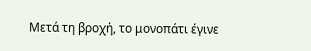Μετά τη βροχή, το μονοπάτι έγινε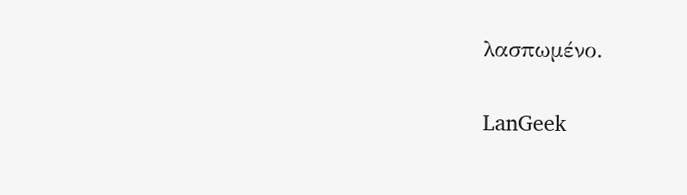λασπωμένο.

LanGeek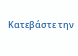Κατεβάστε την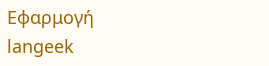Εφαρμογή
langeek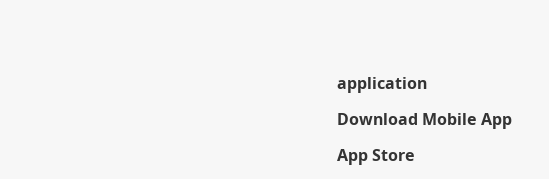application

Download Mobile App

App Store